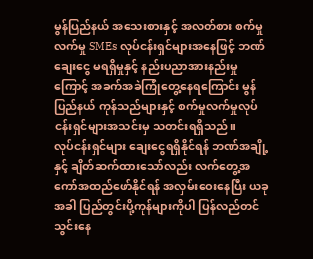မွန်ပြည်နယ် အသေးစားနှင့် အလတ်စား စက်မှုလက်မှု SMEs လုပ်ငန်းရှင်များအနေဖြင့် ဘဏ်ချေးငွေ မရရှိမှုနှင့် နည်းပညာအားနည်းမှုကြောင့် အခက်အခဲကြုံတွေ့နေရကြောင်း မွန်ပြည်နယ် ကုန်သည်များနှင့် စက်မှုလက်မှုလုပ်ငန်းရှင်များအသင်းမှ သတင်းရရှိသည်။
လုပ်ငန်းရှင်များ ချေးငွေရရှိနိုင်ရန် ဘဏ်အချို့နှင့် ချိတ်ဆက်ထားသော်လည်း လက်တွေ့အကော်အထည်ဖော်နိုင်ရန် အလှမ်းဝေးနေပြီး ယခုအခါ ပြည်တွင်းပို့ကုန်များကိုပါ ပြန်လည်တင်သွင်းနေ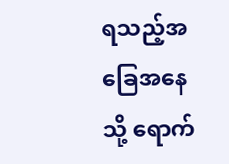ရသည့်အခြေအနေသို့ ရောက်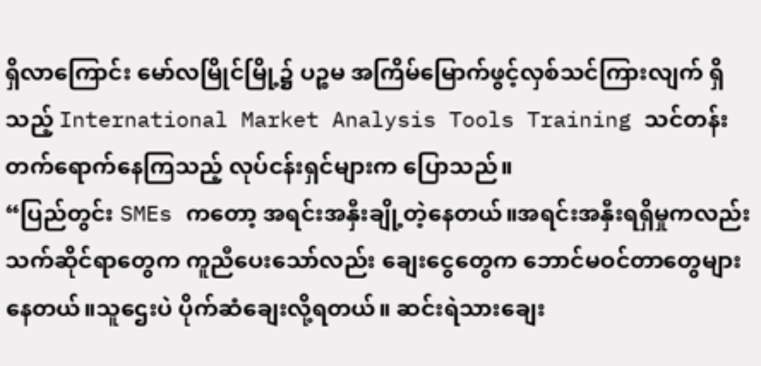ရှိလာကြောင်း မော်လမြိုင်မြို့၌ ပဉ္စမ အကြိမ်မြောက်ဖွင့်လှစ်သင်ကြားလျက် ရှိသည့် International Market Analysis Tools Training သင်တန်းတက်ရောက်နေကြသည့် လုပ်ငန်းရှင်များက ပြောသည်။
“ပြည်တွင်း SMEs ကတော့ အရင်းအနှီးချို့တဲ့နေတယ်။အရင်းအနှီးရရှိမှုကလည်း သက်ဆိုင်ရာတွေက ကူညီပေးသော်လည်း ချေးငွေတွေက ဘောင်မဝင်တာတွေများနေတယ်။သူဌေးပဲ ပိုက်ဆံချေးလို့ရတယ်။ ဆင်းရဲသားချေး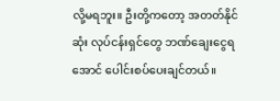လို့မရဘူး။ ဦးတို့ကတော့ အတတ်နိုင်ဆုံး လုပ်ငန်းရှင်တွေ ဘဏ်ချေးငွေရအောင် ပေါင်းစပ်ပေးချင်တယ်။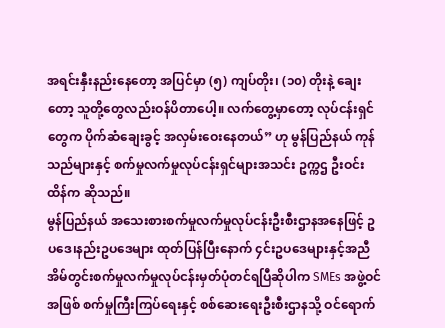အရင်းနှီးနည်းနေတော့ အပြင်မှာ (၅) ကျပ်တိုး၊ (၁၀) တိုးနဲ့ ချေးတော့ သူတို့တွေလည်းဝန်ပိတာပေါ့။ လက်တွေ့မှာတော့ လုပ်ငန်းရှင်တွေက ပိုက်ဆံချေးခွင့် အလှမ်းဝေးနေတယ်” ဟု မွန်ပြည်နယ် ကုန်သည်များနှင့် စက်မှုလက်မှုလုပ်ငန်းရှင်များအသင်း ဥက္ကဌ ဦးဝင်းထိန်က ဆိုသည်။
မွန်ပြည်နယ် အသေးစားစက်မှုလက်မှုလုပ်ငန်းဦးစီးဌာနအနေဖြင့် ဥပဒေ၊နည်းဥပဒေများ ထုတ်ပြန်ပြီးနောက် ၄င်းဥပဒေများနှင့်အညီ အိမ်တွင်းစက်မှုလက်မှုလုပ်ငန်းမှတ်ပုံတင်ရပြီဆိုပါက SMEs အဖွဲ့ဝင်အဖြစ် စက်မှုကြီးကြပ်ရေးနှင့် စစ်ဆေးရေးဦးစီးဌာနသို့ ဝင်ရောက်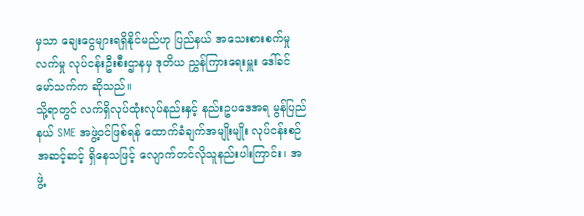မှသာ ချေးငွေများရရှိနိုင်မည်ဟု ပြည်နယ် အသေးစားစက်မှုလက်မှု လုပ်ငန်းဦးစီးဌာနမှ ဒုတိယ ညွှန်ကြားရေးမှူး ဒေါ်ခင်မော်သက်က ဆိုသည်။
သို့ရာတွင် လက်ရှိလုပ်ထုံးလုပ်နည်းနှင့် နည်းဥပဒေအရ မွန်ပြည်နယ် SME အဖွဲ့ဝင်ဖြစ်ရန် ထောက်ခံချက်အမျိုးမျိုး လုပ်ငန်းစဉ်အဆင့်ဆင့် ရှိနေသဖြင့် လျောက်တင်လိုသူနည်းပါးကြာင်း၊ အဖွဲ့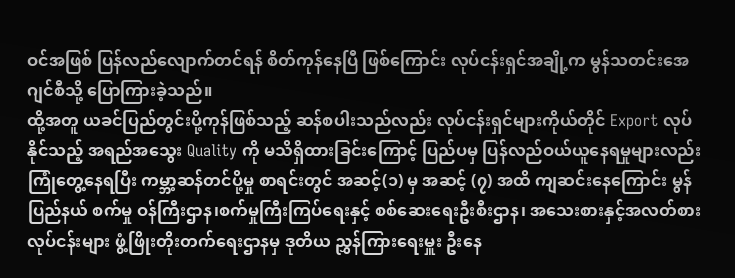ဝင်အဖြစ် ပြန်လည်လျောက်တင်ရန် စိတ်ကုန်နေပြီ ဖြစ်ကြောင်း လုပ်ငန်းရှင်အချို့က မွန်သတင်းအေဂျင်စီသို့ ပြောကြားခဲ့သည်။
ထို့အတူ ယခင်ပြည်တွင်းပို့ကုန်ဖြစ်သည့် ဆန်စပါးသည်လည်း လုပ်ငန်းရှင်များကိုယ်တိုင် Export လုပ်နိုင်သည့် အရည်အသွေး Quality ကို မသိရှိထားခြင်းကြောင့် ပြည်ပမှ ပြန်လည်ဝယ်ယူနေရမှုများလည်း ကြုံတွေ့နေရပြီး ကမ္ဘာ့ဆန်တင်ပို့မှု စာရင်းတွင် အဆင့်(၁) မှ အဆင့် (၇) အထိ ကျဆင်းနေကြောင်း မွန်ပြည်နယ် စက်မှု ဝန်ကြီးဌာန၊စက်မှုကြီးကြပ်ရေးနှင့် စစ်ဆေးရေးဦးစီးဌာန၊ အသေးစားနှင့်အလတ်စားလုပ်ငန်းများ ဖွံ့ဖြိုးတိုးတက်ရေးဌာနမှ ဒုတိယ ညွှန်ကြားရေးမှူး ဦးနေ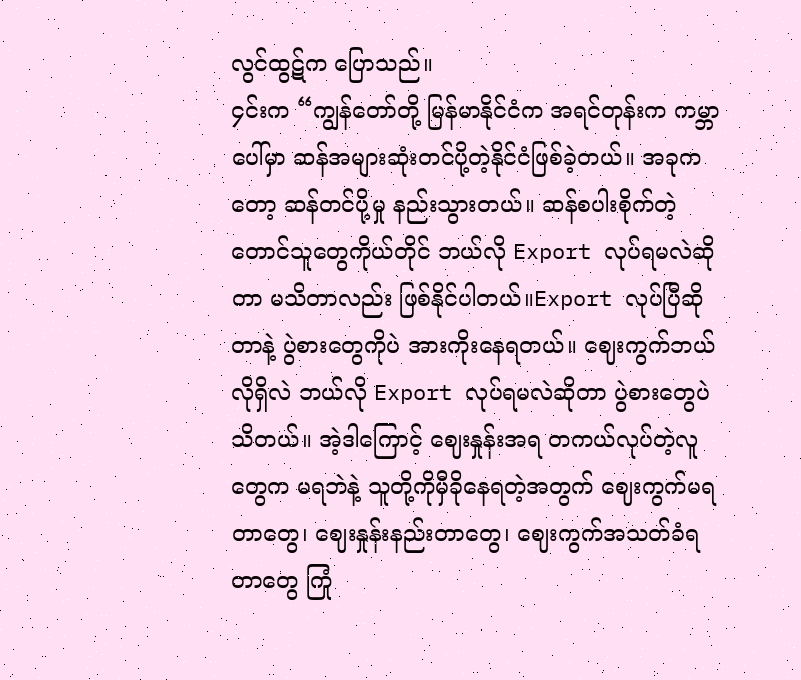လွင်ထွဋ်က ပြောသည်။
၄င်းက “ကျွန်တော်တို့ မြန်မာနိုင်ငံက အရင်တုန်းက ကမ္ဘာပေါ်မှာ ဆန်အများဆုံးတင်ပို့တဲ့နိုင်ငံဖြစ်ခဲ့တယ်။ အခုကတော့ ဆန်တင်ပို့မှု နည်းသွားတယ်။ ဆန်စပါးစိုက်တဲ့ တောင်သူတွေကိုယ်တိုင် ဘယ်လို Export လုပ်ရမလဲဆိုတာ မသိတာလည်း ဖြစ်နိုင်ပါတယ်။Export လုပ်ပြီဆိုတာနဲ့ ပွဲစားတွေကိုပဲ အားကိုးနေရတယ်။ ဈေးကွက်ဘယ်လိုရှိလဲ ဘယ်လို Export လုပ်ရမလဲဆိုတာ ပွဲစားတွေပဲ သိတယ်။ အဲ့ဒါကြောင့် ဈေးနှုန်းအရ တကယ်လုပ်တဲ့လူတွေက မရဘဲနဲ့ သူတို့ကိုမှီခိုနေရတဲ့အတွက် ဈေးကွက်မရတာတွေ၊ ဈေးနှုန်းနည်းတာတွေ၊ ဈေးကွက်အသတ်ခံရတာတွေ ကြုံ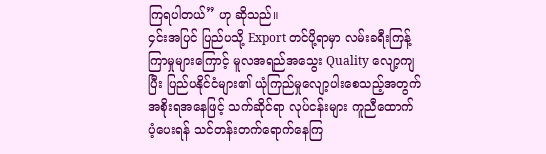ကြရပါတယ်” ဟု ဆိုသည်။
၄င်းအပြင် ပြည်ပသို့ Export တင်ပို့ရာမှာ လမ်းခရီးကြန့်ကြာမှုများကြောင့် မူလအရည်အသွေး Quality လျော့ကျပြီး ပြည်ပနိုင်ငံများ၏ ယုံကြည်မှုလျော့ပါးစေသည့်အတွက် အစိုးရအနေဖြင့် သက်ဆိုင်ရာ လုပ်ငန်းများ ကူညီထောက်ပံ့ပေးရန် သင်တန်းတက်ရောက်နေကြ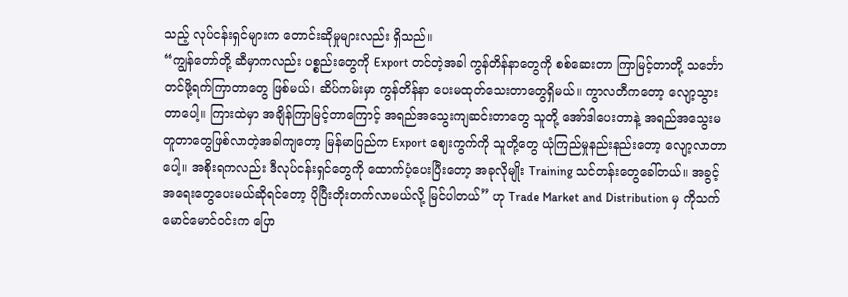သည့် လုပ်ငန်းရှင်များက တောင်းဆိုမှုများလည်း ရှိသည်။
“ကျွန်တော်တို့ ဆီမှာကလည်း ပစ္စည်းတွေကို Export တင်တဲ့အခါ ကွန်တိန်နာတွေကို စစ်ဆေးတာ ကြာမြင့်တာတို့ သင်္ဘောတင်ဖို့ရက်ကြာတာတွေ ဖြစ်မယ်၊ ဆိပ်ကမ်းမှာ ကွန်တိန်နာ ပေးမထုတ်သေးတာတွေရှိမယ်။ ကွာလတီကတော့ လျော့သွားတာပေါ့။ ကြားထဲမှာ အချိန်ကြာမြင့်တာကြောင့် အရည်အသွေးကျဆင်းတာတွေ သူတို့ အော်ဒါပေးတာနဲ့ အရည်အသွေးမတူတာတွေဖြစ်လာတဲ့အခါကျတော့ မြန်မာပြည်က Export ဈေးကွက်ကို သူတို့တွေ ယုံကြည်မှုနည်းနည်းတော့ လျော့လာတာပေါ့။ အစိုးရကလည်း ဒီလုပ်ငန်းရှင်တွေကို ထောက်ပံ့ပေးပြီးတော့ အခုလိုမျိုး Training သင်တန်းတွေခေါ်တယ်။ အခွင့်အရေးတွေပေးမယ်ဆိုရင်တော့ ပိုပြီးတိုးတက်လာမယ်လို့ မြင်ပါတယ်” ဟု Trade Market and Distribution မှ ကိုသက်မောင်မောင်ဝင်းက ပြော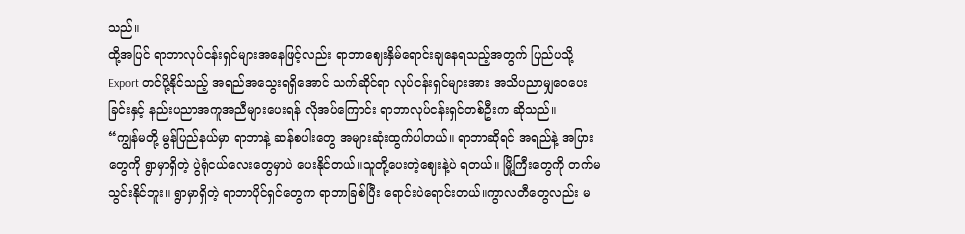သည်။
ထို့အပြင် ရာဘာလုပ်ငန်းရှင်များအနေဖြင့်လည်း ရာဘာဈေးနှိမ်ရောင်းချနေရသည့်အတွက် ပြည်ပသို့ Export တင်ပို့နိုင်သည့် အရည်အသွေးရရှိအောင် သက်ဆိုင်ရာ လုပ်ငန်းရှင်များအား အသိပညာမျှဝေပေးခြင်းနှင့် နည်းပညာအကူအညီများပေးရန် လိုအပ်ကြောင်း ရာဘာလုပ်ငန်းရှင်တစ်ဦးက ဆိုသည်။
“ကျွန်မတို့ မွန်ပြည်နယ်မှာ ရာဘာနဲ့ ဆန်စပါးတွေ အများဆုံးထွက်ပါတယ်။ ရာဘာဆိုရင် အရည်နဲ့ အပြားတွေကို ရွာမှာရှိတဲ့ ပွဲရုံငယ်လေးတွေမှာပဲ ပေးနိုင်တယ်။သူတို့ပေးတဲ့ဈေးနဲ့ပဲ ရတယ်။ မြို့ကြီးတွေကို တက်မသွင်းနိုင်ဘူး။ ရွာမှာရှိတဲ့ ရာဘာပိုင်ရှင်တွေက ရာဘာခြစ်ပြီး ရောင်းပဲရောင်းတယ်။ကွာလတီတွေလည်း မ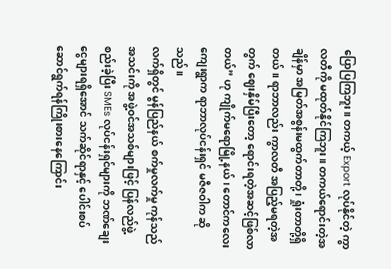ပြောပြကြဘူး။ တကယ့် Export လုပ်နိုင်တဲ့ ကွာလတီကို မထုတ်နိုင်ကြဘူး။ တကယ်ရောင်းတဲ့အချိန်မှာ အမြတ်အစွန်းမထွက်တာတို့ ၊ ရှုံးတာတို့ရှိတယ်။ ရာဘာလည်း ကွာလတီ အပြည့်မရတဲ့အတွက် ဈေးနှိမ်ပြီးတော့ ရောင်းရတဲ့အဆင့်ဖြစ်လာတယ်” ဟု ကျိုက်မရောမြို့နယ်၊ တောင်ကလေးကျေးရွာက ရာဘာလုပ်ငန်းရှင် မဇီဇဝါက ဆိုသည်။
လက်ရှိတွင် မွန်ပြည်နယ် စက်မှုလက်မှု ကုန်သည်အသင်းကို အဖွဲ့ဝင်အသစ်များဖြင့် ပြန်လည်ဖွဲ့စည်းခဲ့ပြီး SMEs လုပ်ငန်းရှင်များကို ဘဏ်ချေးငွေများရရှိအောင် သက်ဆိုင်ရာနှင့် ပေါင်းစပ်ဆောင်ရွက်ရန်ကြိုးစားနေကြောင်း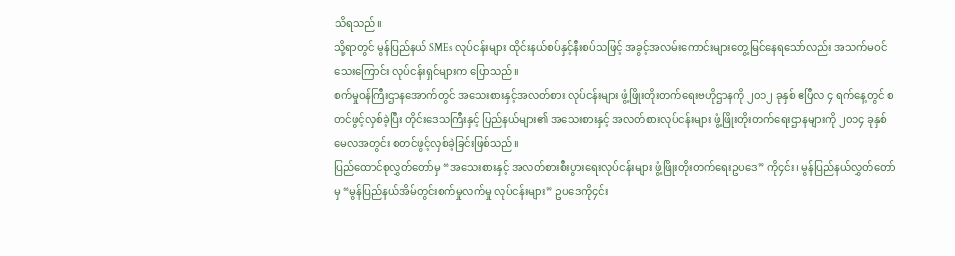သိရသည်။
သို့ရာတွင် မွန်ပြည်နယ် SMEs လုပ်ငန်းများ ထိုင်းနယ်စပ်နှင့်နီးစပ်သဖြင့် အခွင့်အလမ်းကောင်းများတွေ့မြင်နေရသော်လည်း အသက်မဝင်သေးကြောင်း လုပ်ငန်းရှင်များက ပြောသည်။
စက်မှုဝန်ကြီးဌာနအောက်တွင် အသေးစားနှင့်အလတ်စား လုပ်ငန်းများ ဖွံ့ဖြိုးတိုးတက်ရေးဗဟိုဌာနကို ၂၀၁၂ ခုနှစ် ဧပြီလ ၄ ရက်နေ့တွင် စတင်ဖွင့်လှစ်ခဲ့ပြီး တိုင်းဒေသကြီးနှင့် ပြည်နယ်များ၏ အသေးစားနှင့် အလတ်စားလုပ်ငန်းများ ဖွံ့ဖြိုးတိုးတက်ရေးဌာနများကို ၂၀၁၄ ခုနှစ် မေလအတွင်း စတင်ဖွင့်လှစ်ခဲ့ခြင်းဖြစ်သည်။
ပြည်ထောင်စုလွှတ်တော်မှ “အသေးစားနှင့် အလတ်စားစီးပွားရေးလုပ်ငန်းများ ဖွံ့ဖြိုးတိုးတက်ရေးဥပဒေ” ကို၄င်း၊ မွန်ပြည်နယ်လွှတ်တော်မှ “မွန်ပြည်နယ်အိမ်တွင်းစက်မှုလက်မှု လုပ်ငန်းများ” ဥပဒေကို၄င်း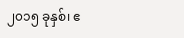၂၀၁၅ ခုနှစ်၊ ဧ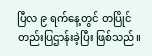ပြီလ ၉ ရက်နေ့တွင် တပြိုင်တည်းပြဌာန်းခဲ့ပြီး ဖြစ်သည်။